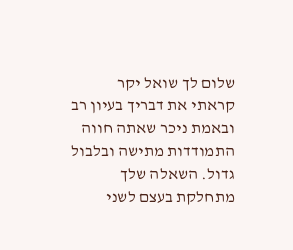שלום לך שואל יקר
קראתי את דבריך בעיון רב ובאמת ניכר שאתה חווה התמודדות מתישה ובלבול גדול. השאלה שלך מתחלקת בעצם לשני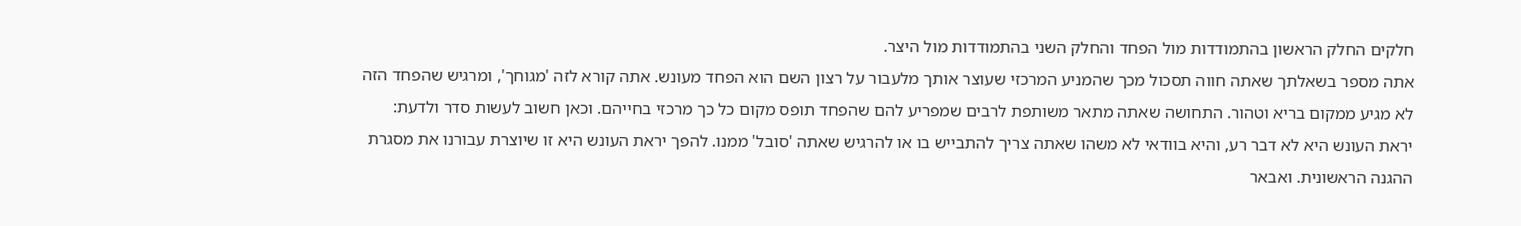חלקים החלק הראשון בהתמודדות מול הפחד והחלק השני בהתמודדות מול היצר.
אתה מספר בשאלתך שאתה חווה תסכול מכך שהמניע המרכזי שעוצר אותך מלעבור על רצון השם הוא הפחד מעונש. אתה קורא לזה 'מגוחך', ומרגיש שהפחד הזה לא מגיע ממקום בריא וטהור. התחושה שאתה מתאר משותפת לרבים שמפריע להם שהפחד תופס מקום כל כך מרכזי בחייהם. וכאן חשוב לעשות סדר ולדעת: יראת העונש היא לא דבר רע, והיא בוודאי לא משהו שאתה צריך להתבייש בו או להרגיש שאתה 'סובל' ממנו. להפך יראת העונש היא זו שיוצרת עבורנו את מסגרת ההגנה הראשונית. ואבאר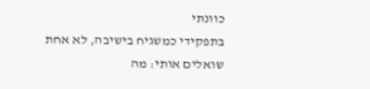כוונתי
בתפקידי כמשגיח בישיבה, לא אחת שואלים אותי: מה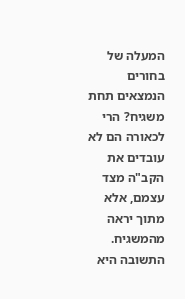המעלה של בחורים הנמצאים תחת משגיח? הרי לכאורה הם לא עובדים את הקב"ה מצד עצמם, אלא מתוך יראה מהמשגיח. התשובה היא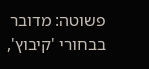פשוטה: מדובר בבחורי 'קיבוץ',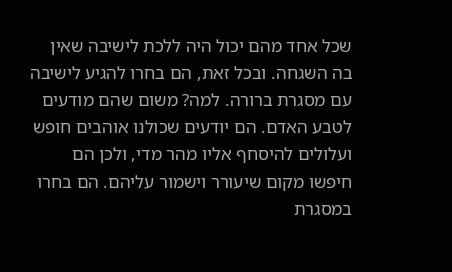שכל אחד מהם יכול היה ללכת לישיבה שאין בה השגחה. ובכל זאת, הם בחרו להגיע לישיבה עם מסגרת ברורה. למה? משום שהם מודעים לטבע האדם. הם יודעים שכולנו אוהבים חופש ועלולים להיסחף אליו מהר מדי, ולכן הם חיפשו מקום שיעורר וישמור עליהם. הם בחרו במסגרת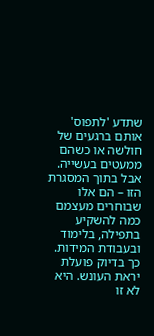שתדע 'לתפוס' אותם ברגעים של חולשה או כשהם ממעטים בעשייה. אבל בתוך המסגרת הזו – הם אלו שבוחרים מעצמם כמה להשקיע בתפילה, בלימוד ובעבודת המידות.
כך בדיוק פועלת יראת העונש. היא לא זו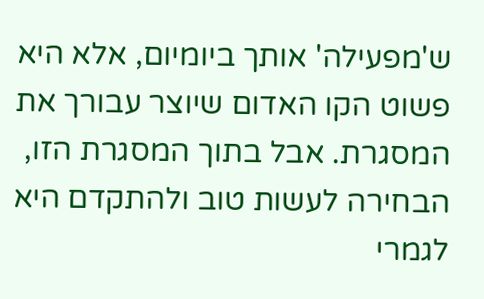ש'מפעילה' אותך ביומיום, אלא היא פשוט הקו האדום שיוצר עבורך את המסגרת. אבל בתוך המסגרת הזו, הבחירה לעשות טוב ולהתקדם היא לגמרי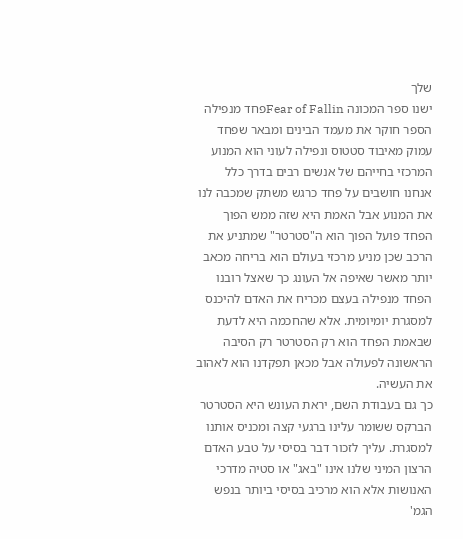שלך
ישנו ספר המכונה Fear of Fallinפחד מנפילה הספר חוקר את מעמד הבינים ומבאר שפחד עמוק מאיבוד סטטוס ונפילה לעוני הוא המנוע המרכזי בחייהם של אנשים רבים בדרך כלל אנחנו חושבים על פחד כרגש משתק שמכבה לנו את המנוע אבל האמת היא שזה ממש הפוך הפחד פועל הפוך הוא ה"סטרטר" שמתניע את הרכב שכן מניע מרכזי בעולם הוא בריחה מכאב יותר מאשר שאיפה אל העונג כך שאצל רובנו הפחד מנפילה בעצם מכריח את האדם להיכנס למסגרת יומיומית. אלא שהחכמה היא לדעת שבאמת הפחד הוא רק הסטרטר רק הסיבה הראשונה לפעולה אבל מכאן תפקדנו הוא לאהוב את העשיה.
כך גם בעבודת השם, יראת העונש היא הסטרטר הברקס ששומר עלינו ברגעי קצה ומכניס אותנו למסגרת. עליך לזכור דבר בסיסי על טבע האדם הרצון המיני שלנו אינו "באג" או סטיה מדרכי האנושות אלא הוא מרכיב בסיסי ביותר בנפש הגמ'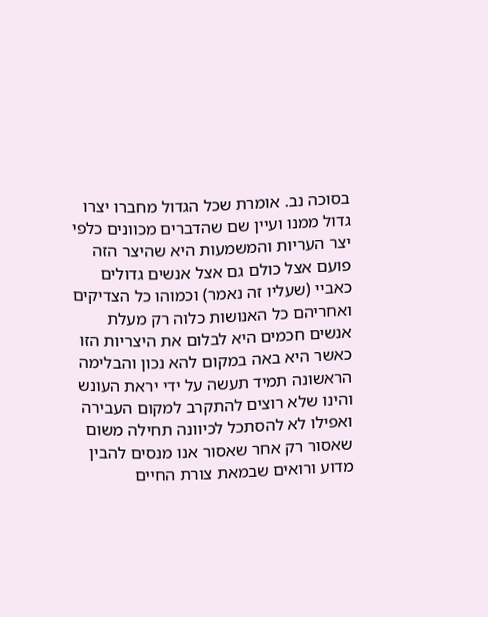בסוכה נב. אומרת שכל הגדול מחברו יצרו גדול ממנו ועיין שם שהדברים מכוונים כלפי יצר העריות והמשמעות היא שהיצר הזה פועם אצל כולם גם אצל אנשים גדולים כאביי (שעליו זה נאמר) וכמוהו כל הצדיקים ואחריהם כל האנושות כלוה רק מעלת אנשים חכמים היא לבלום את היצריות הזו כאשר היא באה במקום להא נכון והבלימה הראשונה תמיד תעשה על ידי יראת העונש והינו שלא רוצים להתקרב למקום העבירה ואפילו לא להסתכל לכיוונה תחילה משום שאסור רק אחר שאסור אנו מנסים להבין מדוע ורואים שבמאת צורת החיים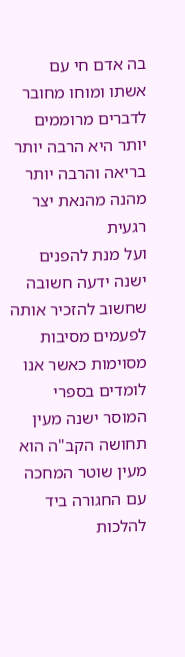בה אדם חי עם אשתו ומוחו מחובר לדברים מרוממים יותר היא הרבה יותר בריאה והרבה יותר מהנה מהנאת יצר רגעית
ועל מנת להפנים ישנה ידעה חשובה שחשוב להזכיר אותה לפעמים מסיבות מסוימות כאשר אנו לומדים בספרי המוסר ישנה מעין תחושה הקב"ה הוא מעין שוטר המחכה עם החגורה ביד להלכות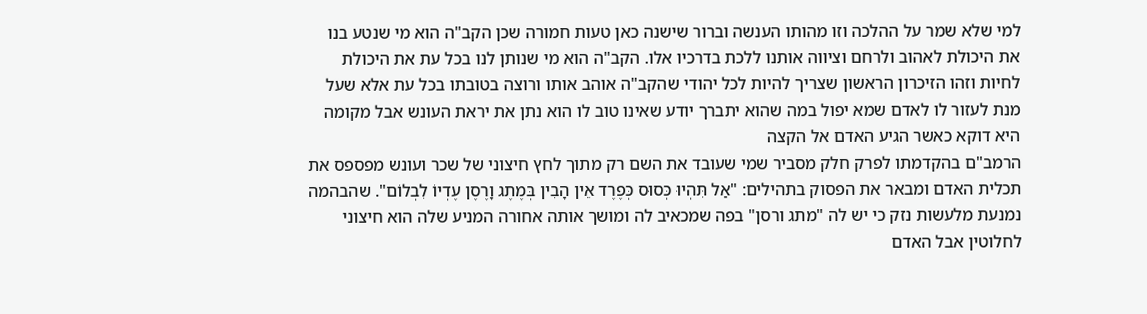למי שלא שמר על ההלכה וזו מהותו הענשה וברור שישנה כאן טעות חמורה שכן הקב"ה הוא מי שנטע בנו את היכולת לאהוב ולרחם וציווה אותנו ללכת בדרכיו אלו. הקב"ה הוא מי שנותן לנו בכל עת את היכולת לחיות וזהו הזיכרון הראשון שצריך להיות לכל יהודי שהקב"ה אוהב אותו ורוצה בטובתו בכל עת אלא שעל מנת לעזור לו לאדם שמא יפול במה שהוא יתברך יודע שאינו טוב לו הוא נתן את יראת העונש אבל מקומה היא דוקא כאשר הגיע האדם אל הקצה
הרמב"ם בהקדמתו לפרק חלק מסביר שמי שעובד את השם רק מתוך לחץ חיצוני של שכר ועונש מפספס את תכלית האדם ומבאר את הפסוק בתהילים: "אַל תִּהְיוּ כְּסוּס כְּפֶרֶד אֵין הָבִין בְּמֶתֶג וָרֶסֶן עֶדְיוֹ לִבְלוֹם". שהבהמה נמנעת מלעשות נזק כי יש לה "מתג ורסן" בפה שמכאיב לה ומושך אותה אחורה המניע שלה הוא חיצוני לחלוטין אבל האדם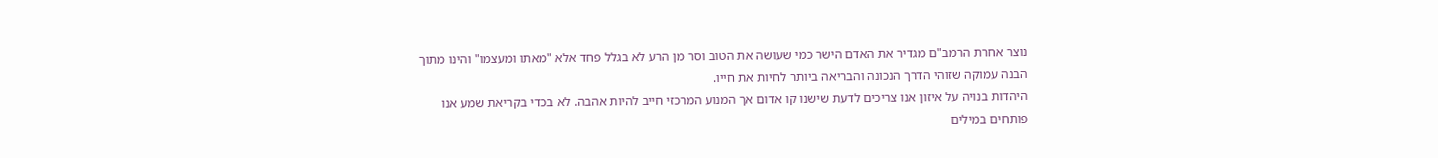נוצר אחרת הרמב"ם מגדיר את האדם הישר כמי שעושה את הטוב וסר מן הרע לא בגלל פחד אלא "מאתו ומעצמו" והינו מתוך הבנה עמוקה שזוהי הדרך הנכונה והבריאה ביותר לחיות את חייו.
היהדות בנויה על איזון אנו צריכים לדעת שישנו קו אדום אך המנוע המרכזי חייב להיות אהבה. לא בכדי בקריאת שמע אנו פותחים במילים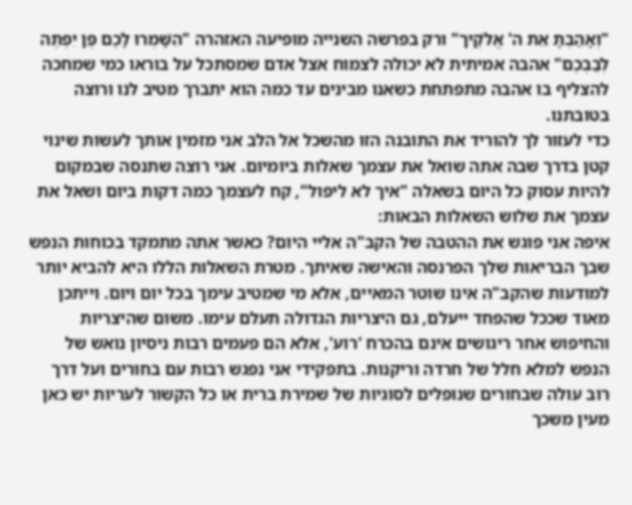"וְאָהַבְתָּ אֵת ה' אֱלֹקֶיך" ורק בפרשה השנייה מופיעה האזהרה "הִשָּׁמְרוּ לָכֶם פֶּן יִפְתֶּה לְבַבְכֶם" אהבה אמיתית לא יכולה לצמוח אצל אדם שמסתכל על בוראו כמי שמחכה להצליף בו אהבה מתפתחת כשאנו מבינים עד כמה הוא יתברך מטיב לנו ורוצה בטובתנו.
כדי לעזור לך להוריד את התובנה הזו מהשכל אל הלב אני מזמין אותך לעשות שינוי קטן בדרך שבה אתה שואל את עצמך שאלות ביומיום. אני רוצה שתנסה שבמקום להיות עסוק כל היום בשאלה "איך לא ליפול", קח לעצמך כמה דקות ביום ושאל את עצמך את שלוש השאלות הבאות:
איפה אני פוגש את ההטבה של הקב"ה אליי היום? כאשר אתה מתמקד בכוחות הנפש שבך הבריאות שלך הפרנסה והאישה שאיתך. מטרת השאלות הללו היא להביא יותר למודעות שהקב"ה אינו שוטר המאיים, אלא מי שמטיב עימך בכל יום ויום. וייתכן מאוד שככל שהפחד ייעלם, גם היצריות הגדולה תעלם עימו. משום שהיצריות והחיפוש אחר ריגושים אינם בהכרח 'רוע', אלא הם פעמים רבות ניסיון נואש של הנפש למלא חלל של חרדה וריקנות. בתפקידי אני נפגש רבות עם בחורים ועל דרך רוב עולה שבחורים שנופלים לסוגיות של שמירת ברית או כל הקשור לעריות יש כאן מעין משכך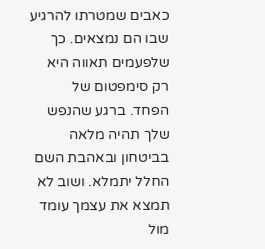כאבים שמטרתו להרגיע שבו הם נמצאים. כך שלפעמים תאווה היא רק סימפטום של הפחד. ברגע שהנפש שלך תהיה מלאה בביטחון ובאהבת השם החלל יתמלא. ושוב לא תמצא את עצמך עומד מול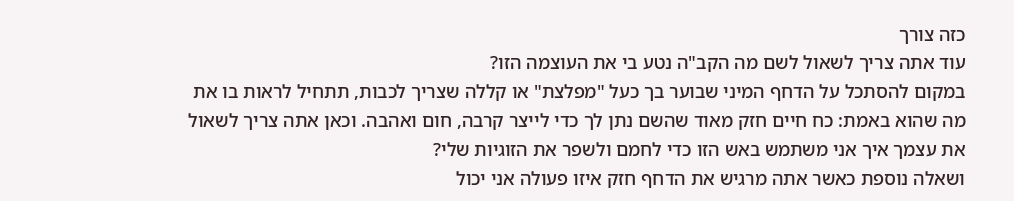כזה צורך
עוד אתה צריך לשאול לשם מה הקב"ה נטע בי את העוצמה הזו?
במקום להסתכל על הדחף המיני שבוער בך כעל "מפלצת" או קללה שצריך לכבות, תתחיל לראות בו את מה שהוא באמת: כח חיים חזק מאוד שהשם נתן לך כדי לייצר קרבה, חום ואהבה. וכאן אתה צריך לשאול את עצמך איך אני משתמש באש הזו כדי לחמם ולשפר את הזוגיות שלי?
ושאלה נוספת כאשר אתה מרגיש את הדחף חזק איזו פעולה אני יכול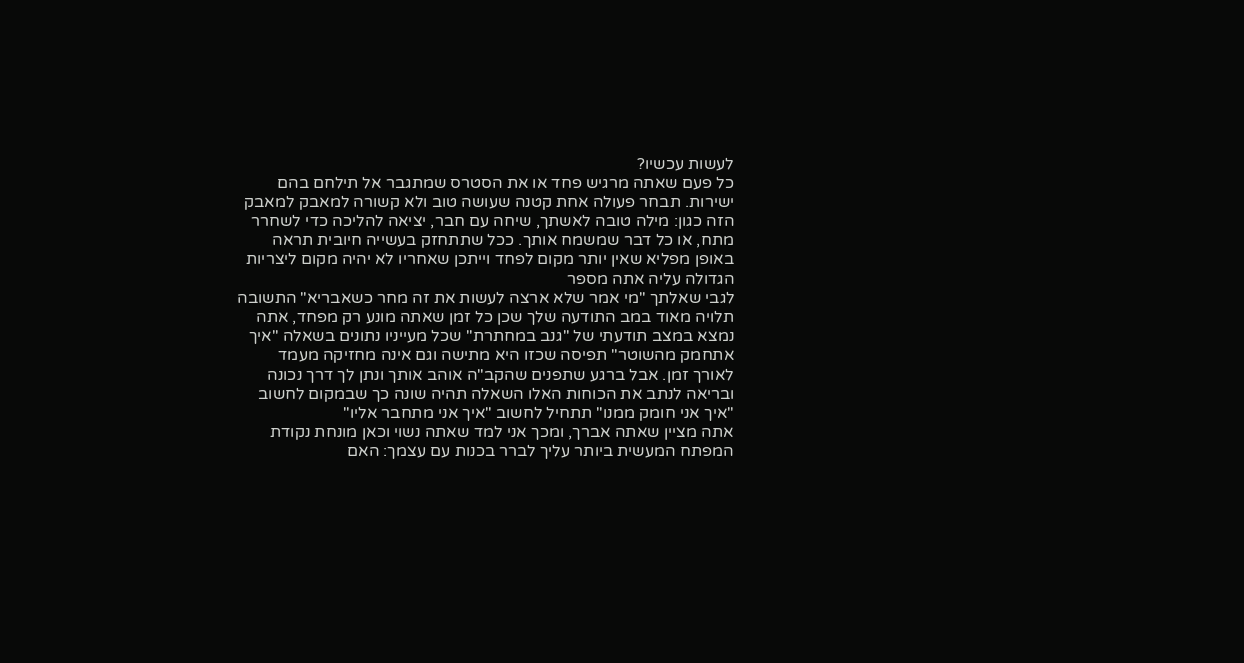לעשות עכשיו?
כל פעם שאתה מרגיש פחד או את הסטרס שמתגבר אל תילחם בהם ישירות. תבחר פעולה אחת קטנה שעושה טוב ולא קשורה למאבק למאבק הזה כגון: מילה טובה לאשתך, שיחה עם חבר, יציאה להליכה כדי לשחרר מתח, או כל דבר שמשמח אותך. ככל שתתחזק בעשייה חיובית תראה באופן מפליא שאין יותר מקום לפחד וייתכן שאחריו לא יהיה מקום ליצריות הגדולה עליה אתה מספר
לגבי שאלתך "מי אמר שלא ארצה לעשות את זה מחר כשאבריא" התשובה תלויה מאוד במב התודעה שלך שכן כל זמן שאתה מונע רק מפחד, אתה נמצא במצב תודעתי של "גנב במחתרת" שכל מעייניו נתונים בשאלה "איך אתחמק מהשוטר" תפיסה שכזו היא מתישה וגם אינה מחזיקה מעמד לאורך זמן. אבל ברגע שתפנים שהקב"ה אוהב אותך ונתן לך דרך נכונה ובריאה לנתב את הכוחות האלו השאלה תהיה שונה כך שבמקום לחשוב "איך אני חומק ממנו" תתחיל לחשוב "איך אני מתחבר אליו"
אתה מציין שאתה אברך, ומכך אני למד שאתה נשוי וכאן מונחת נקודת המפתח המעשית ביותר עליך לברר בכנות עם עצמך: האם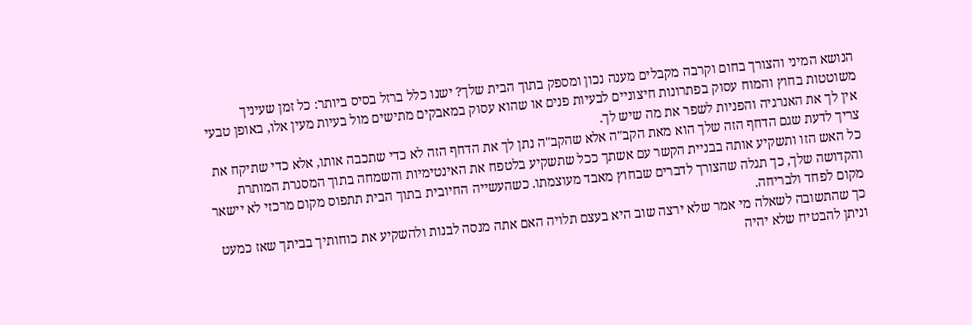הנושא המיני והצורך בחום וקרבה מקבלים מענה נכון ומספק בתוך הבית שלך? ישנו כלל ברזל בסיס ביותר: כל זמן שעיניך משוטטות בחוץ והמוח עסוק בפתרונות חיצוניים לבעיות פנים או שהוא עסוק במאבקים מתישים מול בעיות מעין אלו, באופן טבעי אין לך את האנרגיה והפניות לשפר את מה שיש לך.
צריך לדעת שגם הדחף הזה שלך הוא מאת הקב"ה אלא שהקב"ה נתן לך את הדחף הזה לא כדי שתכבה אותו, אלא כדי שתיקח את כל האש הזו ותשקיע אותה בבניית הקשר עם אשתך ככל שתשקיע בלטפח את האינטימיות והשמחה בתוך המסגרת המותרת והקדושה שלך, כך תגלה שהצורך לדברים שבחוץ מאבד מעוצמתו. כשהעשייה החיובית בתוך הבית תתפוס מקום מרכזי לא יישאר מקום לפחד ולבריחה.
כך שהתשובה לשאלה מי אמר שלא ירצה שוב היא בעצם תלויה האם אתה מנסה לבנות ולהשקיע את כוחותיך בביתך שאז כמעט וניתן להבטיח שלא יהיה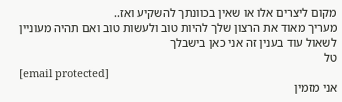מקום ליצרים אלו או שאין בכוונתך להשקיע ואז..
מעריך מאוד את הרצון שלך להיות טוב ולעשות טוב ואם תהיה מעוניין לשאול עוד בענין זה אני כאן בישבלך
טל
[email protected]
אני מזמין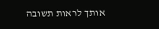אותך לראות תשובה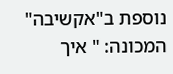נוספת ב"אקשיבה" המכונה: " איך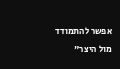אפשר להתמודד מול היצר"